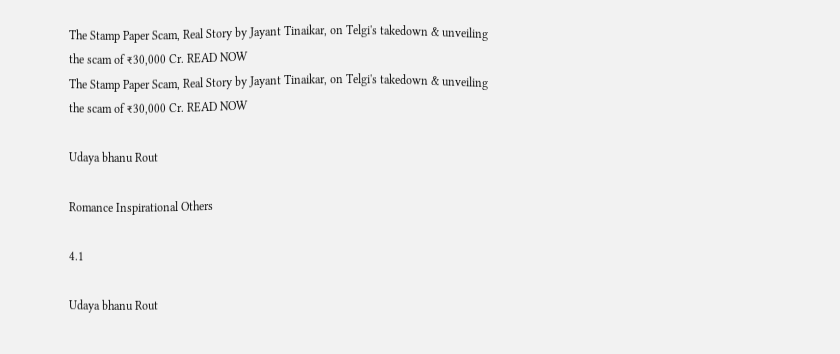The Stamp Paper Scam, Real Story by Jayant Tinaikar, on Telgi's takedown & unveiling the scam of ₹30,000 Cr. READ NOW
The Stamp Paper Scam, Real Story by Jayant Tinaikar, on Telgi's takedown & unveiling the scam of ₹30,000 Cr. READ NOW

Udaya bhanu Rout

Romance Inspirational Others

4.1

Udaya bhanu Rout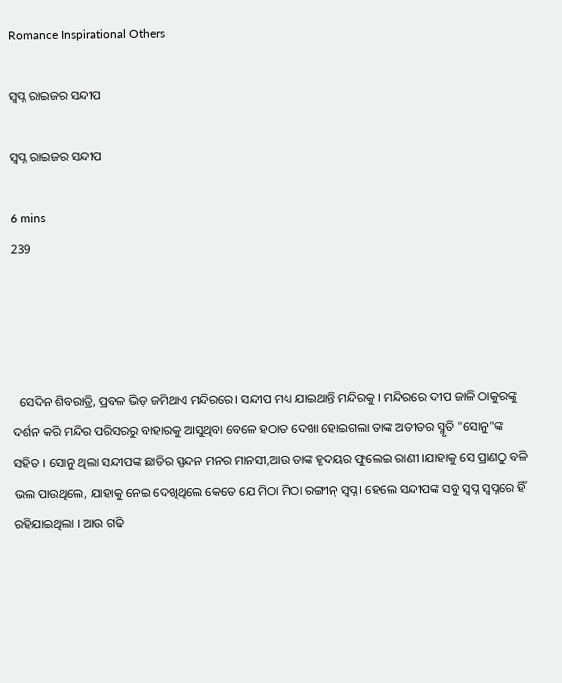Romance Inspirational Others

ସ୍ବପ୍ନ ରାଇଜର ସନ୍ଦୀପ

ସ୍ବପ୍ନ ରାଇଜର ସନ୍ଦୀପ

6 mins
239




  ସେଦିନ ଶିବରାତ୍ରି, ପ୍ରବଳ ଭିଡ଼ ଜମିଥାଏ ମନ୍ଦିରରେ। ସନ୍ଦୀପ ମଧ୍ୟ ଯାଇଥାନ୍ତି ମନ୍ଦିରକୁ । ମନ୍ଦିରରେ ଦୀପ ଜାଳି ଠାକୁରଙ୍କୁ ଦର୍ଶନ କରି ମନ୍ଦିର ପରିସରରୁ ବାହାରକୁ ଆସୁଥିବା ବେଳେ ହଠାତ ଦେଖା ହୋଇଗଲା ତାଙ୍କ ଅତୀତର ସ୍ମୃତି "ସୋନୁ"ଙ୍କ ସହିତ । ସୋନୁ ଥିଲା ସନ୍ଦୀପଙ୍କ ଛାତିର ସ୍ପନ୍ଦନ ମନର ମାନସୀ,ଆଉ ତାଙ୍କ ହୃଦୟର ଫୁଲେଇ ରାଣୀ ।ଯାହାକୁ ସେ ପ୍ରାଣଠୁ ବଳି ଭଲ ପାଉଥିଲେ, ଯାହାକୁ ନେଇ ଦେଖିଥିଲେ କେତେ ଯେ ମିଠା ମିଠା ରଙ୍ଗୀନ୍ ସ୍ବପ୍ନ। ହେଲେ ସନ୍ଦୀପଙ୍କ ସବୁ ସ୍ବପ୍ନ ସ୍ବପ୍ନରେ ହିଁ ରହିଯାଇଥିଲା । ଆଉ ଗଢି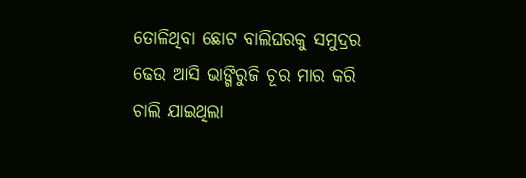ତୋଳିଥିବା ଛୋଟ ବାଲିଘରକୁ ସମୁଦ୍ରର ଢେଉ ଆସି ଭାଙ୍ଗିରୁଜି ଚୂର ମାର କରି ଚାଲି ଯାଇଥିଲା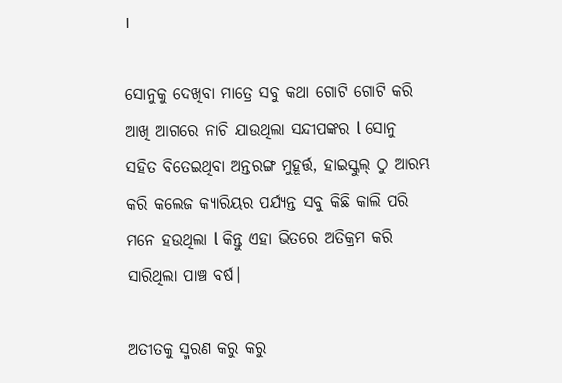।

ସୋନୁକୁ ଦେଖିବା ମାତ୍ରେ ସବୁ କଥା ଗୋଟି ଗୋଟି କରି ଆଖି ଆଗରେ ନାଚି ଯାଉଥିଲା ସନ୍ଦୀପଙ୍କର l ସୋନୁ ସହିତ ବିତେଇଥିବା ଅନ୍ତରଙ୍ଗ ମୁହୂର୍ତ୍ତ, ହାଇସ୍କୁଲ୍ ଠୁ ଆରମ୍ଭ କରି କଲେଜ କ୍ୟାରିୟର ପର୍ଯ୍ୟନ୍ତ ସବୁ କିଛି କାଲି ପରି ମନେ ହଉଥିଲା l କିନ୍ତୁ ଏହା ଭିତରେ ଅତିକ୍ରମ କରି ସାରିଥିଲା ପାଞ୍ଚ ବର୍ଷ।

ଅତୀତକୁ ସ୍ମରଣ କରୁ କରୁ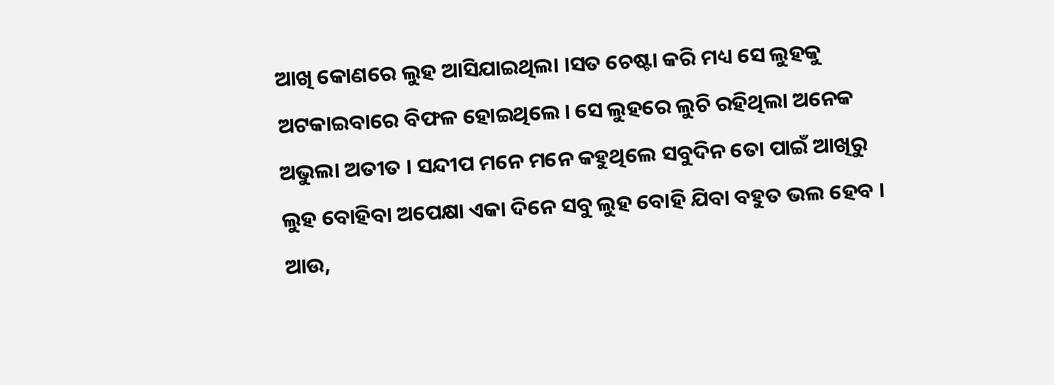ଆଖି କୋଣରେ ଲୁହ ଆସିଯାଇଥିଲା ।ସତ ଚେଷ୍ଟା କରି ମଧ୍ୟ ସେ ଲୁହକୁ ଅଟକାଇବାରେ ବିଫଳ ହୋଇଥିଲେ। ସେ ଲୁହରେ ଲୁଚି ରହିଥିଲା ଅନେକ ଅଭୁଲା ଅତୀତ । ସନ୍ଦୀପ ମନେ ମନେ କହୁଥିଲେ ସବୁଦିନ ତୋ ପାଇଁ ଆଖିରୁ ଲୁହ ବୋହିବା ଅପେକ୍ଷା ଏକା ଦିନେ ସବୁ ଲୁହ ବୋହି ଯିବା ବହୁତ ଭଲ ହେବ । ଆଉ,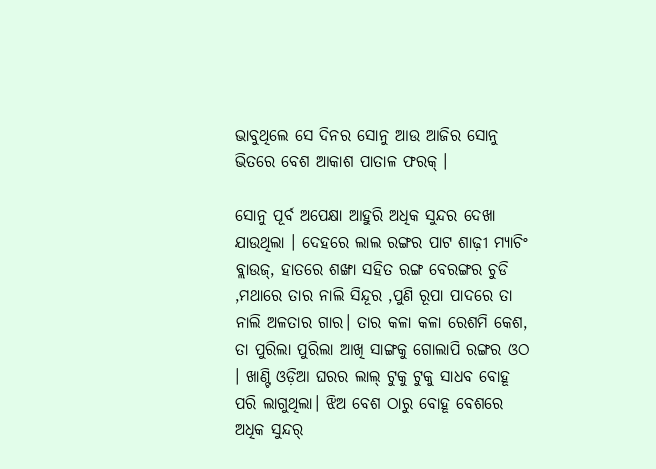ଭାବୁଥିଲେ ସେ ଦିନର ସୋନୁ ଆଉ ଆଜିର ସୋନୁ ଭିତରେ ବେଶ ଆକାଶ ପାତାଳ ଫରକ୍ ।

ସୋନୁ ପୂର୍ବ ଅପେକ୍ଷା ଆହୁରି ଅଧିକ ସୁନ୍ଦର ଦେଖା ଯାଉଥିଲା । ଦେହରେ ଲାଲ ରଙ୍ଗର ପାଟ ଶାଢ଼ୀ ମ୍ୟାଚିଂ ବ୍ଲାଉଜ୍, ହାତରେ ଶଙ୍ଖା ସହିତ ରଙ୍ଗ ବେରଙ୍ଗର ଚୁଡି ,ମଥାରେ ତାର ନାଲି ସିନ୍ଦୂର ,ପୁଣି ରୂପା ପାଦରେ ତା ନାଲି ଅଳତାର ଗାର। ତାର କଳା କଳା ରେଶମି କେଶ, ତା ପୁରିଲା ପୁରିଲା ଆଖି ସାଙ୍ଗକୁ ଗୋଲାପି ରଙ୍ଗର ଓଠ । ଖାଣ୍ଟି ଓଡ଼ିଆ ଘରର ଲାଲ୍ ଟୁକୁ ଟୁକୁ ସାଧବ ବୋହୂ ପରି ଲାଗୁଥିଲା। ଝିଅ ବେଶ ଠାରୁ ବୋହୂ ବେଶରେ ଅଧିକ ସୁନ୍ଦର୍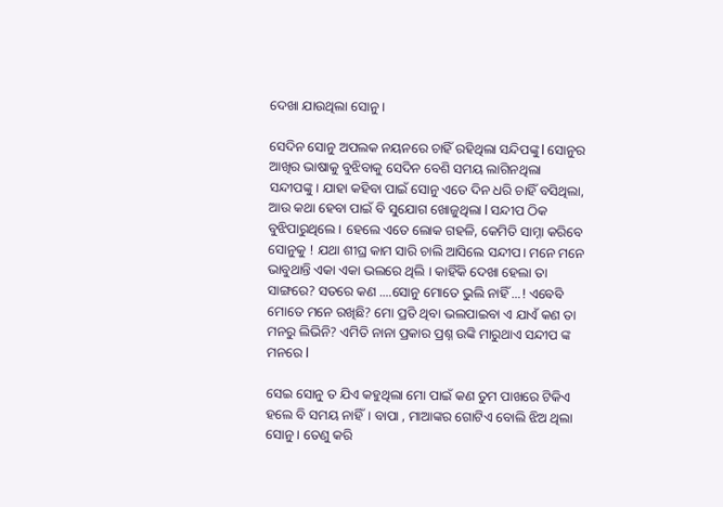ଦେଖା ଯାଉଥିଲା ସୋନୁ ।

ସେଦିନ ସୋନୁ ଅପଲକ ନୟନରେ ଚାହିଁ ରହିଥିଲା ସନ୍ଦିପଙ୍କୁ l ସୋନୁର ଆଖିର ଭାଷାକୁ ବୁଝିବାକୁ ସେଦିନ ବେଶି ସମୟ ଲାଗିନଥିଲା ସନ୍ଦୀପଙ୍କୁ। ଯାହା କହିବା ପାଇଁ ସୋନୁ ଏତେ ଦିନ ଧରି ଚାହିଁ ବସିଥିଲା, ଆଉ କଥା ହେବା ପାଇଁ ବି ସୁଯୋଗ ଖୋଜୁଥିଲା l ସନ୍ଦୀପ ଠିକ ବୁଝିପାରୁଥିଲେ । ହେଲେ ଏତେ ଲୋକ ଗହଳି, କେମିତି ସାମ୍ନା କରିବେ ସୋନୁକୁ ! ଯଥା ଶୀଘ୍ର କାମ ସାରି ଚାଲି ଆସିଲେ ସନ୍ଦୀପ। ମନେ ମନେ ଭାବୁଥାନ୍ତି ଏକା ଏକା ଭଲରେ ଥିଲି । କାହିଁକି ଦେଖା ହେଲା ତା ସାଙ୍ଗରେ? ସତରେ କଣ ....ସୋନୁ ମୋତେ ଭୁଲି ନାହିଁ ...! ଏବେବି ମୋତେ ମନେ ରଖିଛି? ମୋ ପ୍ରତି ଥିବା ଭଲପାଇବା ଏ ଯାଏଁ କଣ ତା ମନରୁ ଲିଭିନି? ଏମିତି ନାନା ପ୍ରକାର ପ୍ରଶ୍ନ ଉଙ୍କି ମାରୁଥାଏ ସନ୍ଦୀପ ଙ୍କ ମନରେ l

ସେଇ ସୋନୁ ତ ଯିଏ କହୁଥିଲା ମୋ ପାଇଁ କଣ ତୁମ ପାଖରେ ଟିକିଏ ହଲେ ବି ସମୟ ନାହିଁ। ବାପା , ମାଆଙ୍କର ଗୋଟିଏ ବୋଲି ଝିଅ ଥିଲା ସୋନୁ । ତେଣୁ କରି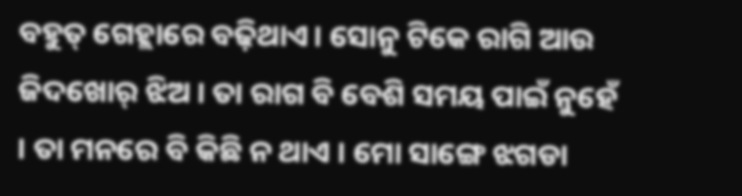ବହୁତ୍ ଗେହ୍ଲାରେ ବଢ଼ିଥାଏ। ସୋନୁ ଟିକେ ରାଗି ଆଉ ଜିଦଖୋର୍ ଝିଅ । ତା ରାଗ ବି ବେଶି ସମୟ ପାଇଁ ନୁହେଁ । ତା ମନରେ ବି କିଛି ନ ଥାଏ । ମୋ ସାଙ୍ଗେ ଝଗଡା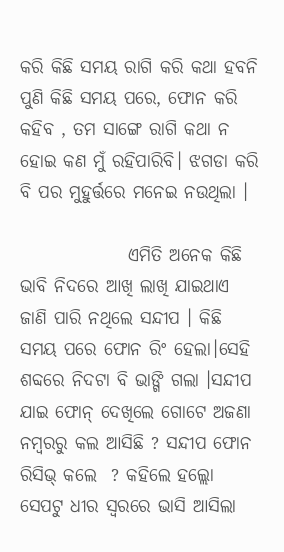କରି କିଛି ସମୟ ରାଗି କରି କଥା ହବନି ପୁଣି କିଛି ସମୟ ପରେ, ଫୋନ କରି କହିବ , ତମ ସାଙ୍ଗେ ରାଗି କଥା ନ ହୋଇ କଣ ମୁଁ ରହିପାରିବି। ଝଗଡା କରି ବି ପର ମୁହୁର୍ତ୍ତରେ ମନେଇ ନଉଥିଲା ।

               ଏମିତି ଅନେକ କିଛି ଭାବି ନିଦରେ ଆଖି ଲାଖି ଯାଇଥାଏ ଜାଣି ପାରି ନଥିଲେ ସନ୍ଦୀପ । କିଛି ସମୟ ପରେ ଫୋନ ରିଂ ହେଲା।ସେହି ଶବ୍ଦରେ ନିଦଟା ବି ଭାଙ୍ଗି ଗଲା ।ସନ୍ଦୀପ ଯାଇ ଫୋନ୍ ଦେଖିଲେ ଗୋଟେ ଅଜଣା ନମ୍ୱରରୁ କଲ ଆସିଛି ? ସନ୍ଦୀପ ଫୋନ ରିସିଭ୍ କଲେ  ? କହିଲେ ହଲ୍ଲୋ ସେପଟୁ ଧୀର ସ୍ୱରରେ ଭାସି ଆସିଲା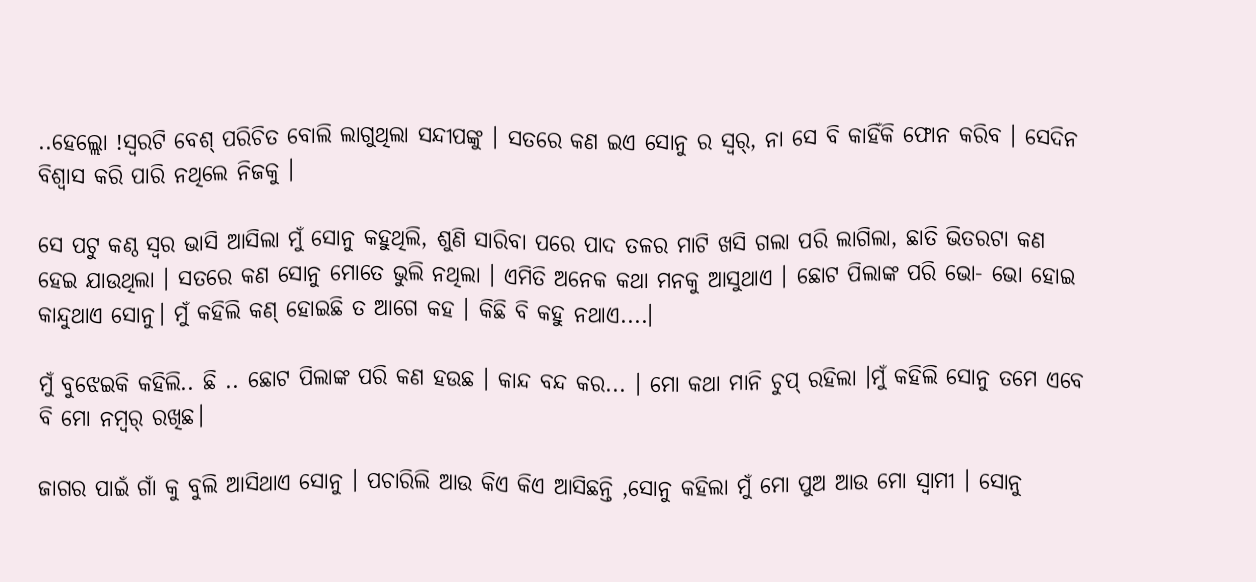..ହେଲ୍ଲୋ !ସ୍ୱରଟି ବେଶ୍ ପରିଚିତ ବୋଲି ଲାଗୁଥିଲା ସନ୍ଦୀପଙ୍କୁ । ସତରେ କଣ ଇଏ ସୋନୁ ର ସ୍ୱର୍, ନା ସେ ବି କାହିଁକି ଫୋନ କରିବ । ସେଦିନ ବିଶ୍ବାସ କରି ପାରି ନଥିଲେ ନିଜକୁ ।

ସେ ପଟୁ କଣ୍ଠ ସ୍ବର ଭାସି ଆସିଲା ମୁଁ ସୋନୁ କହୁଥିଲି, ଶୁଣି ସାରିବା ପରେ ପାଦ ତଳର ମାଟି ଖସି ଗଲା ପରି ଲାଗିଲା, ଛାତି ଭିତରଟା କଣ ହେଇ ଯାଉଥିଲା । ସତରେ କଣ ସୋନୁ ମୋତେ ଭୁଲି ନଥିଲା । ଏମିତି ଅନେକ କଥା ମନକୁ ଆସୁଥାଏ । ଛୋଟ ପିଲାଙ୍କ ପରି ଭୋ- ଭୋ ହୋଇ କାନ୍ଦୁଥାଏ ସୋନୁ। ମୁଁ କହିଲି କଣ୍ ହୋଇଛି ତ ଆଗେ କହ । କିଛି ବି କହୁ ନଥାଏ....।

ମୁଁ ବୁଝେଇକି କହିଲି.. ଛି .. ଛୋଟ ପିଲାଙ୍କ ପରି କଣ ହଉଛ । କାନ୍ଦ ବନ୍ଦ କର... । ମୋ କଥା ମାନି ଚୁପ୍ ରହିଲା ।ମୁଁ କହିଲି ସୋନୁ ତମେ ଏବେ ବି ମୋ ନମ୍ୱର୍ ରଖିଛ।

ଜାଗର ପାଇଁ ଗାଁ କୁ ବୁଲି ଆସିଥାଏ ସୋନୁ । ପଚାରିଲି ଆଉ କିଏ କିଏ ଆସିଛନ୍ତି ,ସୋନୁ କହିଲା ମୁଁ ମୋ ପୁଅ ଆଉ ମୋ ସ୍ବାମୀ । ସୋନୁ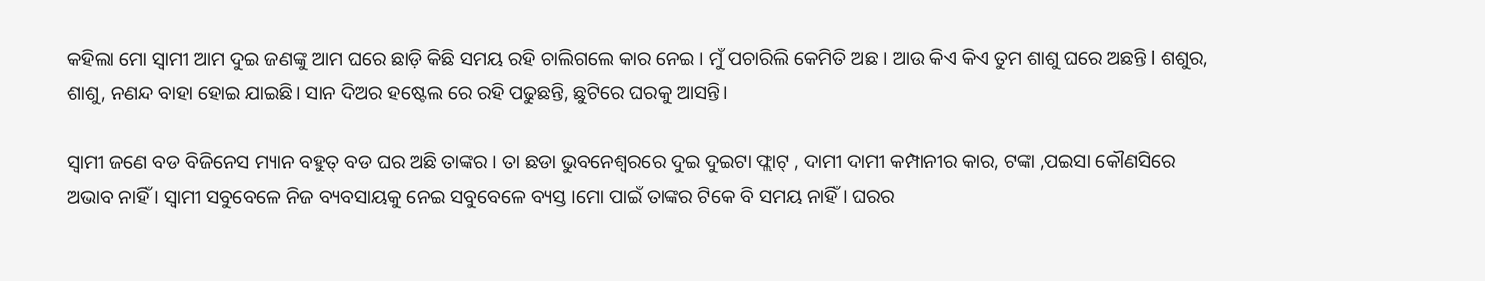କହିଲା ମୋ ସ୍ବାମୀ ଆମ ଦୁଇ ଜଣଙ୍କୁ ଆମ ଘରେ ଛାଡ଼ି କିଛି ସମୟ ରହି ଚାଲିଗଲେ କାର ନେଇ । ମୁଁ ପଚାରିଲି କେମିତି ଅଛ । ଆଉ କିଏ କିଏ ତୁମ ଶାଶୁ ଘରେ ଅଛନ୍ତି l ଶଶୁର, ଶାଶୁ, ନଣନ୍ଦ ବାହା ହୋଇ ଯାଇଛି। ସାନ ଦିଅର ହଷ୍ଟେଲ ରେ ରହି ପଢୁଛନ୍ତି, ଛୁଟିରେ ଘରକୁ ଆସନ୍ତି।

ସ୍ବାମୀ ଜଣେ ବଡ ବିଜିନେସ ମ୍ୟାନ ବହୁତ୍ ବଡ ଘର ଅଛି ତାଙ୍କର । ତା ଛଡା ଭୁବନେଶ୍ଵରରେ ଦୁଇ ଦୁଇଟା ଫ୍ଲାଟ୍ , ଦାମୀ ଦାମୀ କମ୍ପାନୀର କାର, ଟଙ୍କା ,ପଇସା କୌଣସିରେ ଅଭାବ ନାହିଁ । ସ୍ବାମୀ ସବୁବେଳେ ନିଜ ବ୍ୟବସାୟକୁ ନେଇ ସବୁବେଳେ ବ୍ୟସ୍ତ ।ମୋ ପାଇଁ ତାଙ୍କର ଟିକେ ବି ସମୟ ନାହିଁ । ଘରର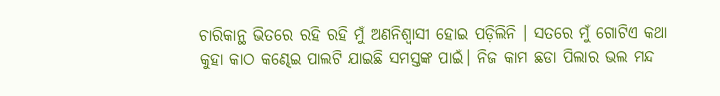ଚାରିକାନ୍ଥ ଭିତରେ ରହି ରହି ମୁଁ ଅଣନିଶ୍ୱାସୀ ହୋଇ ପଡ଼ିଲିନି । ସତରେ ମୁଁ ଗୋଟିଏ କଥା କୁହା କାଠ କଣ୍ଢେଇ ପାଲଟି ଯାଇଛି ସମସ୍ତଙ୍କ ପାଇଁ। ନିଜ କାମ ଛଡା ପିଲାର ଭଲ ମନ୍ଦ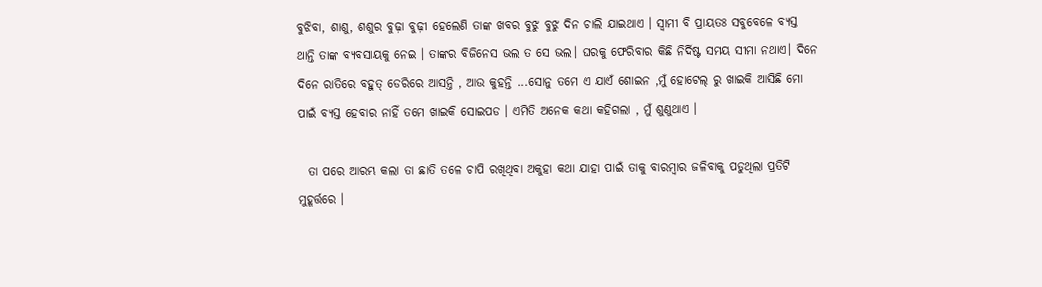ବୁଝିବା, ଶାଶୁ, ଶଶୁର ବୁଢ଼ା ବୁଢ଼ୀ ହେଲେଣି ତାଙ୍କ ଖବର ବୁଝୁ ବୁଝୁ ଦିନ ଚାଲି ଯାଇଥାଏ । ସ୍ବାମୀ ବି ପ୍ରାୟତଃ ସବୁବେଳେ ବ୍ୟସ୍ତ ଥାନ୍ତି ତାଙ୍କ ବ୍ୟବସାୟକୁ ନେଇ । ତାଙ୍କର ବିଜିନେସ ଭଲ ତ ସେ ଭଲ। ଘରକୁ ଫେରିବାର କିଛି ନିର୍ଦିଷ୍ଟ ସମୟ ସୀମା ନଥାଏ। ଦିନେ ଦିନେ ରାତିରେ ବହୁତ୍ ଡେରିରେ ଆସନ୍ତି , ଆଉ କୁହନ୍ତି ...ସୋନୁ ତମେ ଏ ଯାଏଁ ଶୋଇନ ,ମୁଁ ହୋଟେଲ୍ ରୁ ଖାଇକି ଆସିଛି ମୋ ପାଇଁ ବ୍ୟସ୍ତ ହେବାର ନାହିଁ ତମେ ଖାଇକି ସୋଇପଡ । ଏମିତି ଅନେକ କଥା କହିଗଲା , ମୁଁ ଶୁଣୁଥାଏ ।

  ତା ପରେ ଆରମ୍ଭ କଲା ତା ଛାତି ତଳେ ଚାପି ରଖିଥିବା ଅକୁହା କଥା ଯାହା ପାଇଁ ତାକୁ ବାରମ୍ବାର ଜଳିବାକୁ ପଡୁଥିଲା ପ୍ରତିଟି ମୁହୂର୍ତ୍ତରେ ।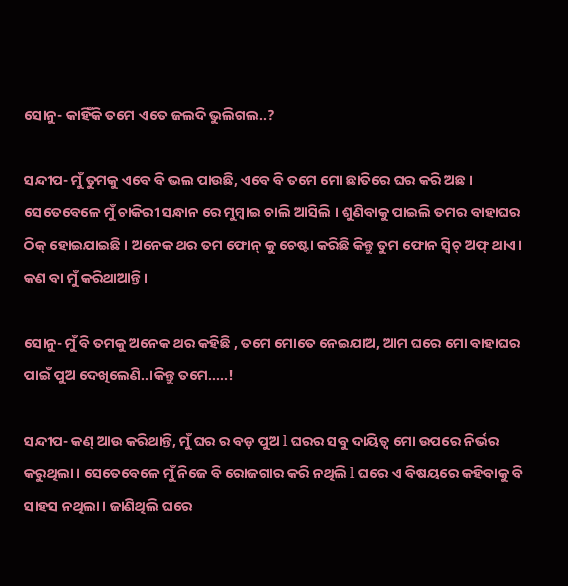ସୋନୁ- କାହିଁକି ତମେ ଏତେ ଜଲଦି ଭୁଲିଗଲ..?

ସନ୍ଦୀପ- ମୁଁ ତୁମକୁ ଏବେ ବି ଭଲ ପାଉଛି, ଏବେ ବି ତମେ ମୋ ଛାତିରେ ଘର କରି ଅଛ । ସେତେବେଳେ ମୁଁ ଚାକିରୀ ସନ୍ଧାନ ରେ ମୁମ୍ବାଇ ଚାଲି ଆସିଲି । ଶୁଣିବାକୁ ପାଇଲି ତମର ବାହାଘର ଠିକ୍ ହୋଇଯାଇଛି । ଅନେକ ଥର ତମ ଫୋନ୍ କୁ ଚେଷ୍ଟା କରିଛି କିନ୍ତୁ ତୁମ ଫୋନ ସ୍ଵିଚ୍ ଅଫ୍ ଥାଏ। କଣ ବା ମୁଁ କରିଥାଆନ୍ତି ।

ସୋନୁ- ମୁଁ ବି ତମକୁ ଅନେକ ଥର କହିଛି , ତମେ ମୋତେ ନେଇଯାଅ, ଆମ ଘରେ ମୋ ବାହାଘର ପାଇଁ ପୁଅ ଦେଖିଲେଣି..।କିନ୍ତୁ ତମେ.....!

ସନ୍ଦୀପ- କଣ୍ ଆଉ କରିଥାନ୍ତି, ମୁଁ ଘର ର ବଡ଼ ପୁଅ l ଘରର ସବୁ ଦାୟିତ୍ୱ ମୋ ଉପରେ ନିର୍ଭର କରୁଥିଲା। ସେତେବେଳେ ମୁଁ ନିଜେ ବି ରୋଜଗାର କରି ନଥିଲି l ଘରେ ଏ ବିଷୟରେ କହିବାକୁ ବି ସାହସ ନଥିଲା। ଜାଣିଥିଲି ଘରେ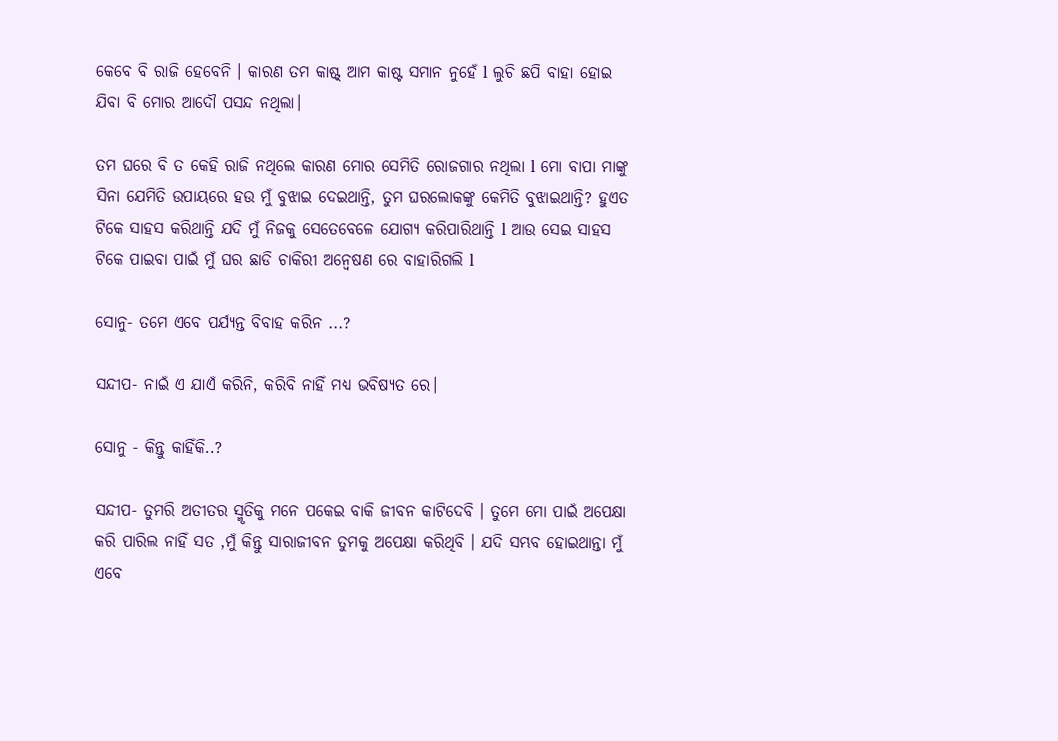କେବେ ବି ରାଜି ହେବେନି । କାରଣ ତମ କାଷ୍ଟ୍ ଆମ କାଷ୍ଟ ସମାନ ନୁହେଁ l ଲୁଚି ଛପି ବାହା ହୋଇ ଯିବା ବି ମୋର ଆଦୌ ପସନ୍ଦ ନଥିଲା।

ତମ ଘରେ ବି ତ କେହି ରାଜି ନଥିଲେ କାରଣ ମୋର ସେମିତି ରୋଜଗାର ନଥିଲା l ମୋ ବାପା ମାଙ୍କୁ ସିନା ଯେମିତି ଉପାୟରେ ହଉ ମୁଁ ବୁଝାଇ ଦେଇଥାନ୍ତି, ତୁମ ଘରଲୋକଙ୍କୁ କେମିତି ବୁଝାଇଥାନ୍ତି? ହୁଏତ ଟିକେ ସାହସ କରିଥାନ୍ତି ଯଦି ମୁଁ ନିଜକୁ ସେତେବେଳେ ଯୋଗ୍ୟ କରିପାରିଥାନ୍ତି l ଆଉ ସେଇ ସାହସ ଟିକେ ପାଇବା ପାଇଁ ମୁଁ ଘର ଛାଡି ଚାକିରୀ ଅନ୍ୱେଷଣ ରେ ବାହାରିଗଲି l

ସୋନୁ- ତମେ ଏବେ ପର୍ଯ୍ୟନ୍ତ ବିବାହ କରିନ ...?

ସନ୍ଦୀପ- ନାଇଁ ଏ ଯାଏଁ କରିନି, କରିବି ନାହିଁ ମଧ୍ୟ ଭବିଷ୍ୟତ ରେ।

ସୋନୁ - କିନ୍ତୁ କାହିଁକି..?

ସନ୍ଦୀପ- ତୁମରି ଅତୀତର ସ୍ମୃତିକୁ ମନେ ପକେଇ ବାକି ଜୀବନ କାଟିଦେବି । ତୁମେ ମୋ ପାଇଁ ଅପେକ୍ଷା କରି ପାରିଲ ନାହିଁ ସତ ,ମୁଁ କିନ୍ତୁ ସାରାଜୀବନ ତୁମକୁ ଅପେକ୍ଷା କରିଥିବି । ଯଦି ସମ୍ଭବ ହୋଇଥାନ୍ତା ମୁଁ ଏବେ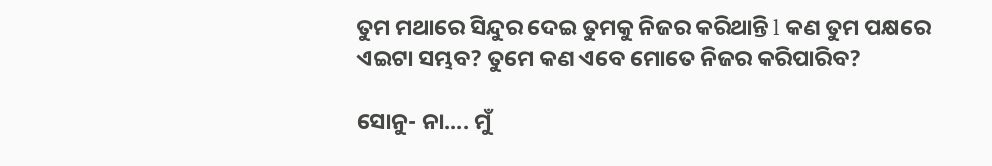ତୁମ ମଥାରେ ସିନ୍ଦୁର ଦେଇ ତୁମକୁ ନିଜର କରିଥାନ୍ତି l କଣ ତୁମ ପକ୍ଷରେ ଏଇଟା ସମ୍ଭବ? ତୁମେ କଣ ଏବେ ମୋତେ ନିଜର କରିପାରିବ?

ସୋନୁ- ନା.... ମୁଁ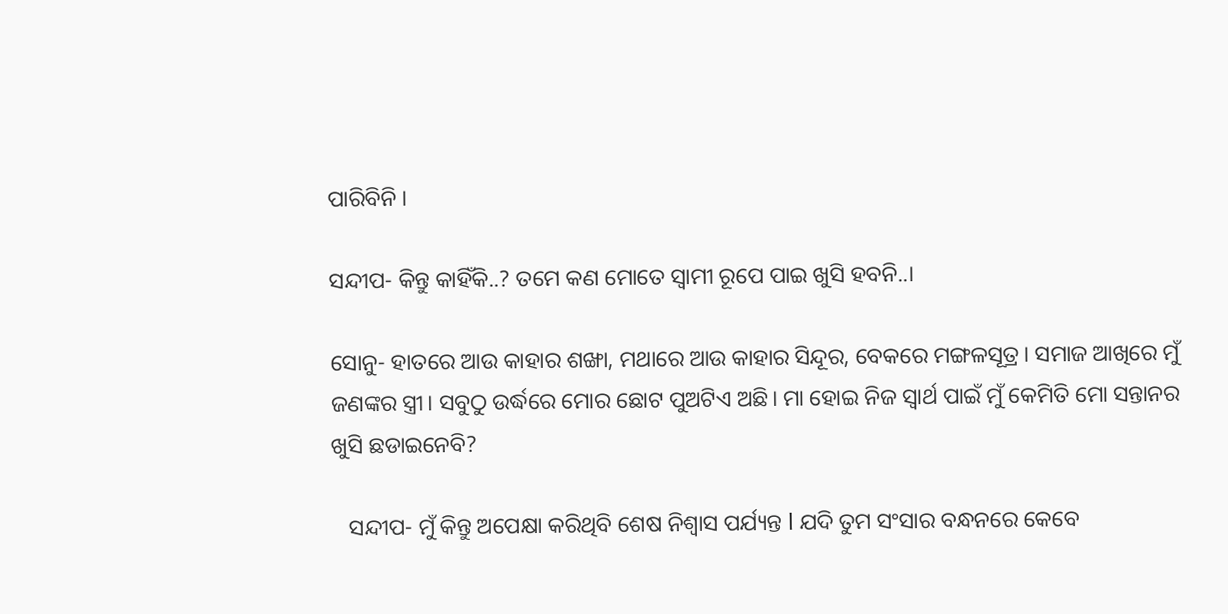ପାରିବିନି ।

ସନ୍ଦୀପ- କିନ୍ତୁ କାହିଁକି..? ତମେ କଣ ମୋତେ ସ୍ବାମୀ ରୂପେ ପାଇ ଖୁସି ହବନି..।

ସୋନୁ- ହାତରେ ଆଉ କାହାର ଶଙ୍ଖା, ମଥାରେ ଆଉ କାହାର ସିନ୍ଦୂର, ବେକରେ ମଙ୍ଗଳସୂତ୍ର। ସମାଜ ଆଖିରେ ମୁଁ ଜଣଙ୍କର ସ୍ତ୍ରୀ। ସବୁଠୁ ଉର୍ଦ୍ଧରେ ମୋର ଛୋଟ ପୁଅଟିଏ ଅଛି। ମା ହୋଇ ନିଜ ସ୍ୱାର୍ଥ ପାଇଁ ମୁଁ କେମିତି ମୋ ସନ୍ତାନର ଖୁସି ଛଡାଇନେବି?

   ସନ୍ଦୀପ- ମୁଁ କିନ୍ତୁ ଅପେକ୍ଷା କରିଥିବି ଶେଷ ନିଶ୍ୱାସ ପର୍ଯ୍ୟନ୍ତ l ଯଦି ତୁମ ସଂସାର ବନ୍ଧନରେ କେବେ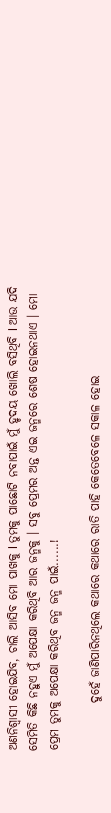ଅଣନିଶ୍ୱାସୀ ହୋଇଯିବ, ଚାଲି ଆସିବ ମୋ ପାଖକୁ l ତୁମକୁ ପାଛୋଟି ନବାପାଇଁ ମୁଁ ହୃଦୟ ଖୋଲି ବସିଥିବି l ଆଉ ଯଦି ସେମିତି କିଛି ନହୁଏ ମୁଁ ଅପେକ୍ଷା କରିଥିବି ଆର ଜନ୍ମକୁ । ସବୁ ପ୍ରେମର ଅନ୍ତ ଏଇ ଜନ୍ମରେ ଶେଷ ହୋଇନଥାଏ । ମୋ ପ୍ରେମ ତୁମକୁ ଅପେକ୍ଷା କରିଥିବ ଜନ୍ମ ଜନ୍ମ ପାଇଁ......!

          ଦୁହେଁ ଜାଣିପାରିନଥିଲେ କଥାରେ କଥାରେ ରାତି ପାହି କେତେବେଳେ ସକାଳ ହୋଇ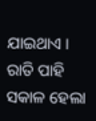ଯାଇଥାଏ । ରାତି ପାହି ସକାଳ ହେଲା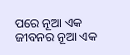ପରେ ନୂଆ ଏକ ଜୀବନର ନୂଆ ଏକ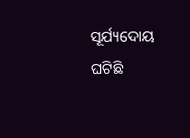ସୂର୍ଯ୍ୟଦୋୟ ଘଟିଛି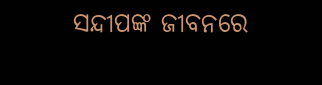ସନ୍ଦୀପଙ୍କ ଜୀବନରେ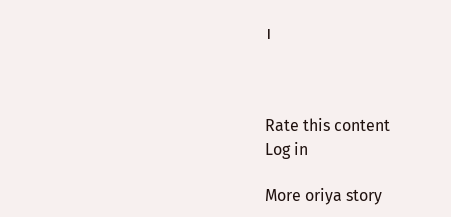।



Rate this content
Log in

More oriya story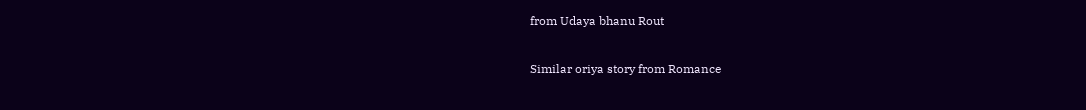from Udaya bhanu Rout

Similar oriya story from Romance